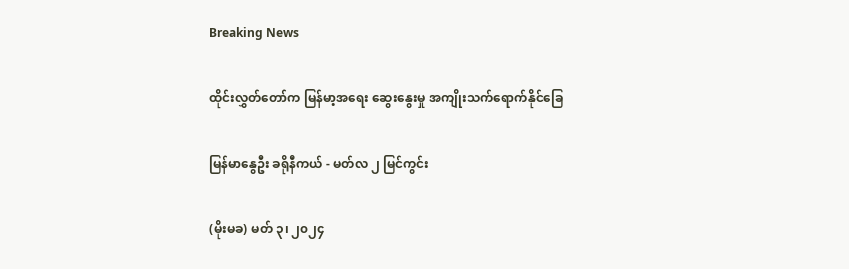Breaking News

ထိုင်းလွှတ်တော်က မြန်မာ့အရေး ဆွေးနွေးမှု အကျိုးသက်ရောက်နိုင်ခြေ

မြန်မာနွေဦး ခရိုနီကယ် - မတ်လ ၂ မြင်ကွင်း

(မိုးမခ) မတ် ၃၊ ၂၀၂၄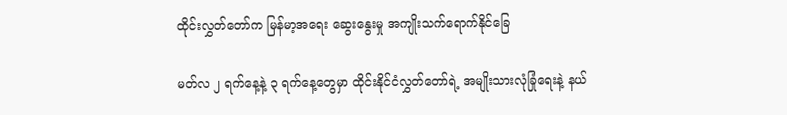ထိုင်းလွှတ်တော်က မြန်မာ့အရေး ဆွေးနွေးမှု အကျိုးသက်ရောက်နိုင်ခြေ

မတ်လ ၂ ရက်နေ့နဲ့ ၃ ရက်နေ့တွေမှာ ထိုင်းနိုင်ငံလွှတ်တော်ရဲ့ အမျိုးသားလုံခြုံရေးနဲ့ နယ်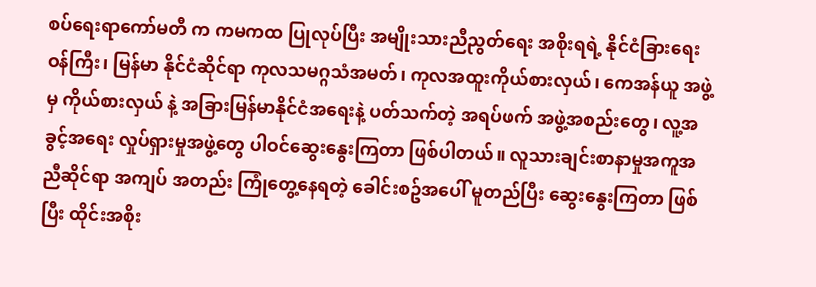စပ်ရေးရာကော်မတီ က ကမကထ ပြုလုပ်ပြီး အမျိုးသားညီညွတ်ရေး အစိုးရရဲ့ နိုင်ငံခြားရေးဝန်ကြီး၊ မြန်မာ နိုင်ငံဆိုင်ရာ ကုလသမဂ္ဂသံအမတ်၊ ကုလအထူးကိုယ်စားလှယ်၊ ကေအန်ယူ အဖွဲ့မှ ကိုယ်စားလှယ် နဲ့ အခြားမြန်မာနိုင်ငံအရေးနဲ့ ပတ်သက်တဲ့ အရပ်ဖက် အဖွဲ့အစည်းတွေ၊ လူ့အခွင့်အရေး လှုပ်ရှားမှုအဖွဲ့တွေ ပါဝင်ဆွေးနွေးကြတာ ဖြစ်ပါတယ်။ လူသားချင်းစာနာမှုအကူအညီဆိုင်ရာ အကျပ် အတည်း ကြုံတွေ့နေရတဲ့ ခေါင်းစဥ်အပေါ် မူတည်ပြီး ဆွေးနွေးကြတာ ဖြစ်ပြီး ထိုင်းအစိုး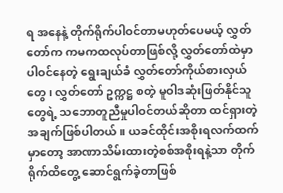ရ အနေနဲ့ တိုက်ရိုက်ပါဝင်တာမဟုတ်ပေမယ့် လွှတ်တော်က ကမကထလုပ်တာဖြစ်လို့ လွှတ်တော်ထဲမှာ ပါဝင်နေတဲ့ ရွေးချယ်ခံ လွှတ်တော်ကိုယ်စားလှယ်တွေ၊ လွှတ်တော် ဥက္ကဋ္ဌ စတဲ့ မူဝါဒဆုံးဖြတ်နိုင်သူတွေရဲ့ သဘောတူညီမှုပါဝင်တယ်ဆိုတာ ထင်ရှားတဲ့အချက်ဖြစ်ပါတယ်။ ယခင်ထိုင်းအစိုးရလက်ထက်မှာတော့ အာဏာသိမ်းထားတဲ့စစ်အစိုးရနဲ့သာ တိုက်ရိုက်ထိတွေ့ ဆောင်ရွက်ခဲ့တာဖြစ်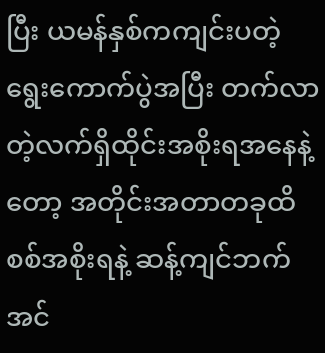ပြီး ယမန်နှစ်ကကျင်းပတဲ့ရွေးကောက်ပွဲအပြီး တက်လာတဲ့လက်ရှိထိုင်းအစိုးရအနေနဲ့တော့ အတိုင်းအတာတခုထိ စစ်အစိုးရနဲ့ ဆန့်ကျင်ဘက်အင်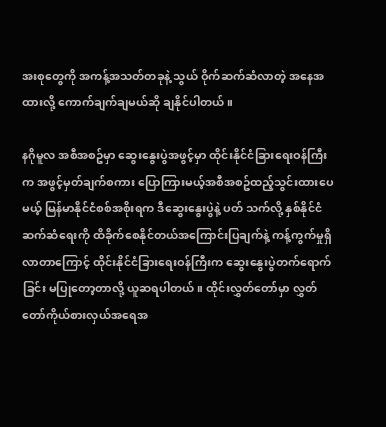အးစုတွေကို အကန့်အသတ်တခုနဲ့ သွယ် ဝိုက်ဆက်ဆံလာတဲ့ အနေအထားလို့ ကောက်ချက်ချမယ်ဆို ချနိုင်ပါတယ်။

နဂိုမူလ အစီအစဥ်မှာ ဆွေးနွေးပွဲအဖွင့်မှာ ထိုင်းနိုင်ငံခြားရေးဝန်ကြီးက အဖွင့်မှတ်ချက်စကား ပြောကြားမယ့်အစီအစဥ်ထည့်သွင်းထားပေမယ့် မြန်မာနိုင်ငံစစ်အစိုးရက ဒီဆွေးနွေးပွဲနဲ့ ပတ် သက်လို့ နှစ်နိုင်ငံဆက်ဆံရေးကို ထိခိုက်စေနိုင်တယ်အကြောင်းပြချက်နဲ့ ကန့်ကွက်မှုရှိလာတာကြောင့် ထိုင်းနိုင်ငံခြားရေးဝန်ကြီးက ဆွေးနွေးပွဲတက်ရောက်ခြင်း မပြုတော့တာလို့ ယူဆရပါတယ်။ ထိုင်းလွှတ်တော်မှာ လွှတ်တော်ကိုယ်စားလှယ်အရေအ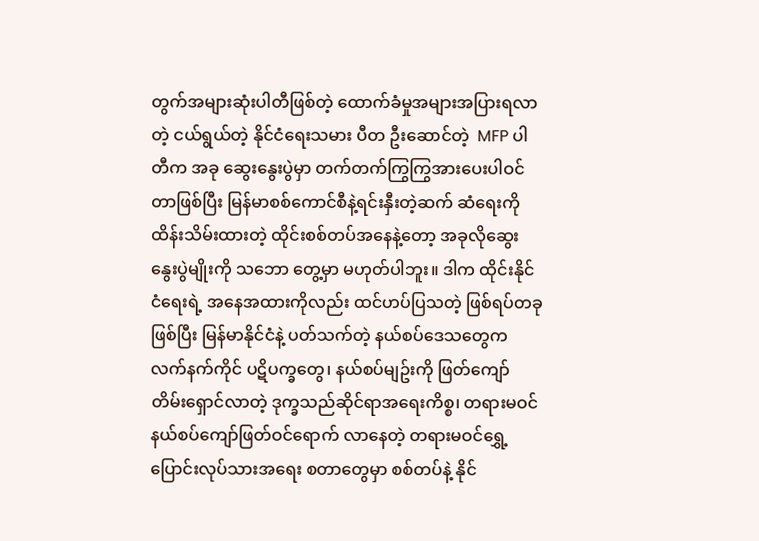တွက်အများဆုံးပါတီဖြစ်တဲ့ ထောက်ခံမှုအများအပြားရလာတဲ့ ငယ်ရွယ်တဲ့ နိုင်ငံရေးသမား ပီတ ဦးဆောင်တဲ့  MFP ပါတီက အခု ဆွေးနွေးပွဲမှာ တက်တက်ကြွကြွအားပေးပါဝင်တာဖြစ်ပြီး မြန်မာစစ်ကောင်စီနဲ့ရင်းနှီးတဲ့ဆက် ဆံရေးကို ထိန်းသိမ်းထားတဲ့ ထိုင်းစစ်တပ်အနေနဲ့တော့ အခုလိုဆွေးနွေးပွဲမျိုးကို သဘော တွေ့မှာ မဟုတ်ပါဘူး။ ဒါက ထိုင်းနိုင်ငံရေးရဲ့ အနေအထားကိုလည်း ထင်ဟပ်ပြသတဲ့ ဖြစ်ရပ်တခုဖြစ်ပြီး မြန်မာနိုင်ငံနဲ့ ပတ်သက်တဲ့ နယ်စပ်ဒေသတွေက လက်နက်ကိုင် ပဋိပက္ခတွေ၊ နယ်စပ်မျဥ်းကို ဖြတ်ကျော်တိမ်းရှောင်လာတဲ့ ဒုက္ခသည်ဆိုင်ရာအရေးကိစ္စ၊ တရားမဝင် နယ်စပ်ကျော်ဖြတ်ဝင်ရောက် လာနေတဲ့ တရားမဝင်ရွှေ့ပြောင်းလုပ်သားအရေး စတာတွေမှာ စစ်တပ်နဲ့ နိုင်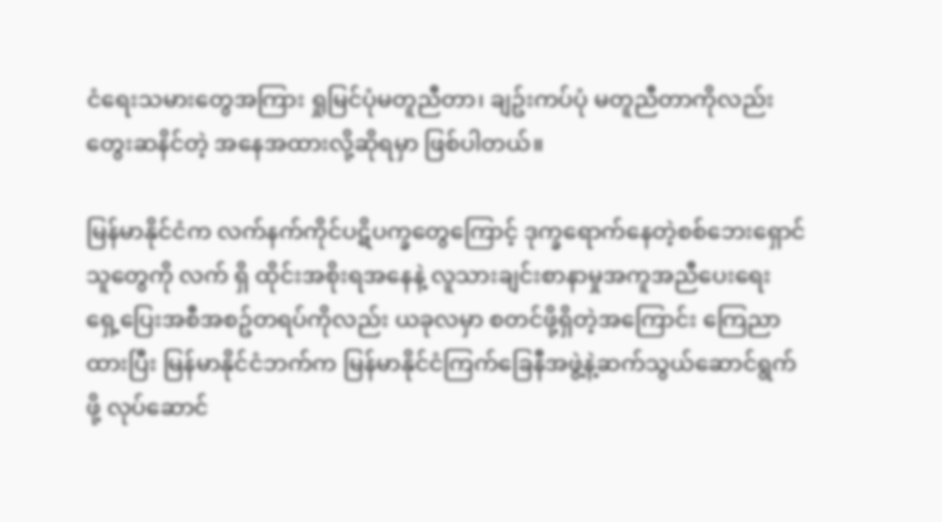ငံရေးသမားတွေအကြား ရှုမြင်ပုံမတူညီတာ၊ ချဥ်းကပ်ပုံ မတူညီတာကိုလည်း တွေးဆနိင်တဲ့ အနေအထားလို့ဆိုရမှာ ဖြစ်ပါတယ်။

မြန်မာနိုင်ငံက လက်နက်ကိုင်ပဋိပက္ခတွေကြောင့် ဒုက္ခရောက်နေတဲ့စစ်ဘေးရှောင်သူတွေကို လက် ရှိ ထိုင်းအစိုးရအနေနဲ့ လူသားချင်းစာနာမှုအကူအညီပေးရေး ရှေ့ပြေးအစီအစဥ်တရပ်ကိုလည်း ယခုလမှာ စတင်ဖို့ရှိတဲ့အကြောင်း ကြေညာထားပြီး မြန်မာနိုင်ငံဘက်က မြန်မာနိုင်ငံကြက်ခြေနီအဖွဲ့နဲ့ဆက်သွယ်ဆောင်ရွက်ဖို့ လုပ်ဆောင်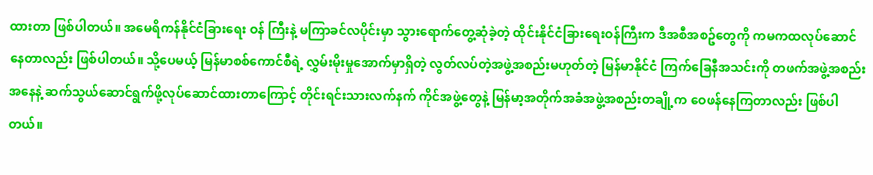ထားတာ ဖြစ်ပါတယ်။ အမေရိကန်နိုင်ငံခြားရေး ဝန် ကြီးနဲ့ မကြာခင်လပိုင်းမှာ သွားရောက်တွေ့ဆုံခဲ့တဲ့ ထိုင်းနိုင်ငံခြားရေးဝန်ကြီးက ဒီအစီအစဥ်တွေကို ကမကထလုပ်ဆောင်နေတာလည်း ဖြစ်ပါတယ်။ သို့ပေမယ့် မြန်မာစစ်ကောင်စီရဲ့ လွှမ်းမိုးမှုအောက်မှာရှိတဲ့ လွတ်လပ်တဲ့အဖွဲ့အစည်းမဟုတ်တဲ့ မြန်မာနိုင်ငံ ကြက်ခြေနီအသင်းကို တဖက်အဖွဲ့အစည်းအနေနဲ့ ဆက်သွယ်ဆောင်ရွက်ဖို့လုပ်ဆောင်ထားတာကြောင့် တိုင်းရင်းသားလက်နက် ကိုင်အဖွဲ့တွေနဲ့ မြန်မာ့အတိုက်အခံအဖွဲ့အစည်းတချို့က ဝေဖန်နေကြတာလည်း ဖြစ်ပါတယ်။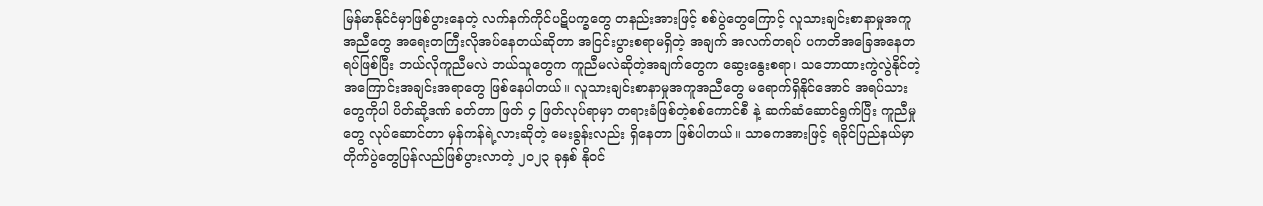မြန်မာနိုင်ငံမှာဖြစ်ပွားနေတဲ့ လက်နက်ကိုင်ပဋိပက္ခတွေ တနည်းအားဖြင့် စစ်ပွဲတွေကြောင့် လူသားချင်းစာနာမှုအကူအညီတွေ အရေးတကြီးလိုအပ်နေတယ်ဆိုတာ အငြင်းပွားစရာမရှိတဲ့ အချက် အလက်တရပ် ပကတိအခြေအနေတရပ်ဖြစ်ပြီး ဘယ်လိုကူညီမလဲ ဘယ်သူတွေက ကူညီမလဲဆိုတဲ့အချက်တွေက ဆွေးနွေးစရာ၊ သဘောထားကွဲလွဲနိုင်တဲ့အကြောင်းအချင်းအရာတွေ ဖြစ်နေပါတယ်။ လူသားချင်းစာနာမှုအကူအညီတွေ မရောက်ရှိနိုင်အောင် အရပ်သားတွေကိုပါ ပိတ်ဆို့ဒဏ် ခတ်တာ ဖြတ် ၄ ဖြတ်လုပ်ရာမှာ တရားခံဖြစ်တဲ့စစ်ကောင်စီ နဲ့ ဆက်ဆံဆောင်ရွက်ပြီး ကူညီမှုတွေ လုပ်ဆောင်တာ မှန်ကန်ရဲ့လားဆိုတဲ့ မေးခွန်းလည်း ရှိနေတာ ဖြစ်ပါတယ်။ သာဓကအားဖြင့် ရခိုင်ပြည်နယ်မှာ တိုက်ပွဲတွေပြန်လည်ဖြစ်ပွားလာတဲ့ ၂၀၂၃ ခုနှစ် နိုဝင်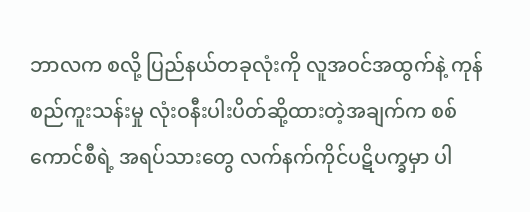ဘာလက စလို့ ပြည်နယ်တခုလုံးကို လူအဝင်အထွက်နဲ့ ကုန်စည်ကူးသန်းမှု လုံးဝနီးပါးပိတ်ဆို့ထားတဲ့အချက်က စစ်ကောင်စီရဲ့ အရပ်သားတွေ လက်နက်ကိုင်ပဋိပက္ခမှာ ပါ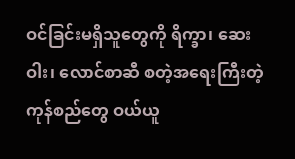ဝင်ခြင်းမရှိသူတွေကို ရိက္ခာ၊ ဆေးဝါး၊ လောင်စာဆီ စတဲ့အရေးကြီးတဲ့ ကုန်စည်တွေ ဝယ်ယူ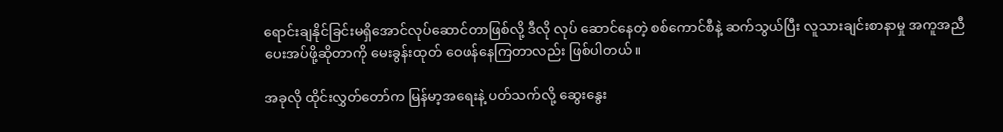ရောင်းချနိုင်ခြင်းမရှိအောင်လုပ်ဆောင်တာဖြစ်လို့ ဒီလို လုပ် ဆောင်နေတဲ့ စစ်ကောင်စီနဲ့ ဆက်သွယ်ပြီး လူသားချင်းစာနာမှု အကူအညီပေးအပ်ဖို့ဆိုတာကို မေးခွန်းထုတ် ဝေဖန်နေကြတာလည်း ဖြစ်ပါတယ်။

အခုလို ထိုင်းလွှတ်တော်က မြန်မာ့အရေးနဲ့ ပတ်သက်လို့ ဆွေးနွေး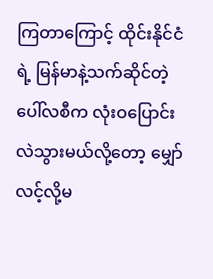ကြတာကြောင့် ထိုင်းနိုင်ငံရဲ့ မြန်မာနဲ့သက်ဆိုင်တဲ့ ပေါ်လစီက လုံးဝပြောင်းလဲသွားမယ်လို့တော့ မျှော်လင့်လို့မ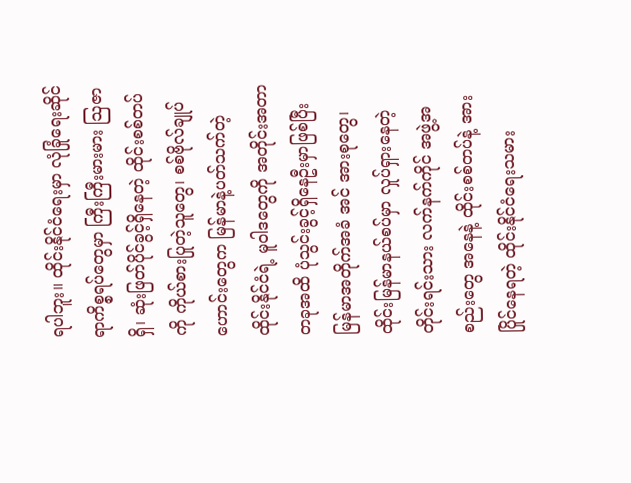ရပါဘူး။ ထိုင်းနိုင်ငံရေးမှာ လုံခြုံရေးဆိုင်ရာကိစ္စရပ်တွေမှာ ကြီးကြီးမားမား သြဇာရှိ၊ ဆုံးဖြတ်ပိုင်ခွင့်ရှိနေတဲ့ ထိုင်းစစ်တပ်ကို ကိုယ်စားပြုတဲ့သူတွေ၊ စစ်ဗိုလ်ချုပ်ဟောင်းတွေက မြန်မာနဲ့ပတ်သက်တဲ့ ထိုင်းနိုင်ငံရဲ့ မူဝါဒတွေကို အတိုင်းအတာတခုအထိ ပုံသွင်းခွင့်ရှိနေဦးမှာဖြစ်ပြီး မြန်မာအတိုက်အခံ အင် အားစုတွေ၊ ထိုင်းမြန်မာနယ်စပ်မှာ လှုပ်ရှားနေတဲ့ တိုင်းရင်းသား လက်နက်ကိုင် အဖွဲ့အစည်းတွေ အနေနဲ့ ထိုင်းစစ်တပ်နဲ့ အားပြိုင်နေရတဲ့ ထိုင်းနိုင်ငံရေးသမား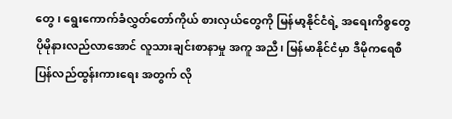တွေ၊ ရွေးကောက်ခံလွှတ်တော်ကိုယ် စားလှယ်တွေကို မြန်မာ့နိုင်ငံရဲ့ အရေးကိစ္စတွေ ပိုမိုနားလည်လာအောင် လူသားချင်းစာနာမှု အကူ အညီ၊ မြန်မာနိုင်ငံမှာ ဒီမိုကရေစီပြန်လည်ထွန်းကားရေး အတွက် လို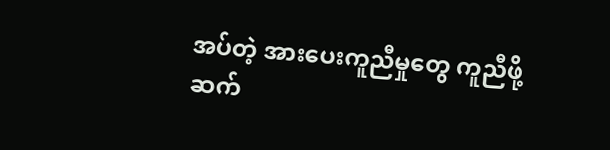အပ်တဲ့ အားပေးကူညီမှုတွေ ကူညီဖို့ ဆက်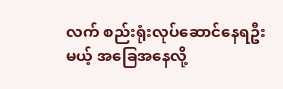လက် စည်းရုံးလုပ်ဆောင်နေရဦးမယ့် အခြေအနေလို့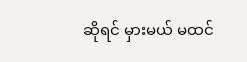ဆိုရင် မှားမယ် မထင်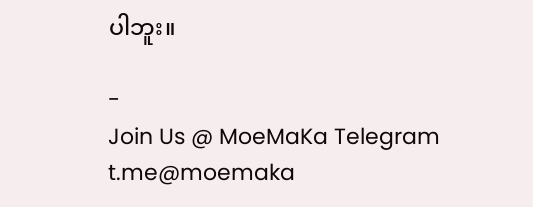ပါဘူး။

-
Join Us @ MoeMaKa Telegram
t.me@moemaka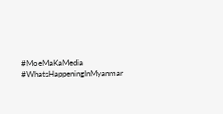#MoeMaKaMedia
#WhatsHappeningInMyanmar